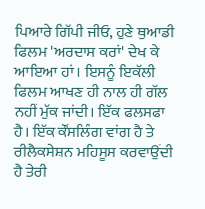ਪਿਆਰੇ ਗਿੱਪੀ ਜੀਓ, ਹੁਣੇ ਥੁਆਡੀ ਫਿਲਮ 'ਅਰਦਾਸ ਕਰਾਂ' ਦੇਖ ਕੇ ਆਇਆ ਹਾਂ। ਇਸਨੂੰ ਇਕੱਲੀ ਫਿਲਮ ਆਖਣ ਹੀ ਨਾਲ ਹੀ ਗੱਲ ਨਹੀਂ ਮੁੱਕ ਜਾਂਦੀ। ਇੱਕ ਫਲਸਫਾ ਹੈ। ਇੱਕ ਕੌਂਸਲਿੰਗ ਵਾਂਗ ਹੈ ਤੇ ਰੀਲੈਕਸੇਸ਼ਨ ਮਹਿਸੂਸ ਕਰਵਾਉਂਦੀ ਹੈ ਤੇਰੀ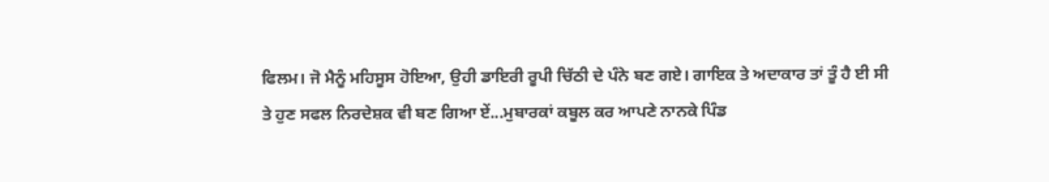ਫਿਲਮ। ਜੋ ਮੈਨੂੰ ਮਹਿਸੂਸ ਹੋਇਆ, ਉਹੀ ਡਾਇਰੀ ਰੂਪੀ ਚਿੱਠੀ ਦੇ ਪੰਨੇ ਬਣ ਗਏ। ਗਾਇਕ ਤੇ ਅਦਾਕਾਰ ਤਾਂ ਤੂੰ ਹੈ ਈ ਸੀ ਤੇ ਹੁਣ ਸਫਲ ਨਿਰਦੇਸ਼ਕ ਵੀ ਬਣ ਗਿਆ ਏਂ...ਮੁਬਾਰਕਾਂ ਕਬੂਲ ਕਰ ਆਪਣੇ ਨਾਨਕੇ ਪਿੰਡ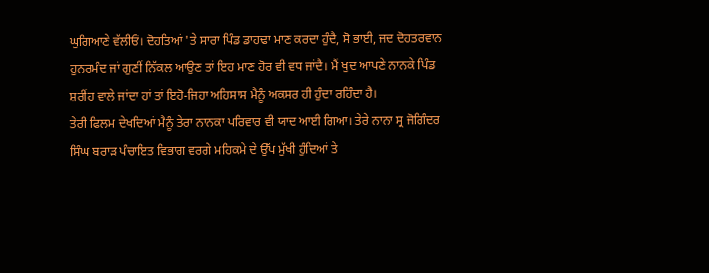ਘੁਗਿਆਣੇ ਵੱਲੀਓਂ। ਦੋਹਤਿਆਂ 'ਤੇ ਸਾਰਾ ਪਿੰਡ ਡਾਹਢਾ ਮਾਣ ਕਰਦਾ ਹੁੰਦੈ, ਸੋ ਭਾਈ, ਜਦ ਦੋਹਤਰਵਾਨ ਹੁਨਰਮੰਦ ਜਾਂ ਗੁਣੀਂ ਨਿੱਕਲ ਆਉਣ ਤਾਂ ਇਹ ਮਾਣ ਹੋਰ ਵੀ ਵਧ ਜਾਂਦੈ। ਮੈਂ ਖੁਦ ਆਪਣੇ ਨਾਨਕੇ ਪਿੰਡ ਸ਼ਰੀਂਹ ਵਾਲੇ ਜਾਂਦਾ ਹਾਂ ਤਾਂ ਇਹੋ-ਜਿਹਾ ਅਹਿਸਾਸ ਮੈਨੂੰ ਅਕਸਰ ਹੀ ਹੁੰਦਾ ਰਹਿੰਦਾ ਹੈ।
ਤੇਰੀ ਫਿਲਮ ਦੇਖਦਿਆਂ ਮੈਨੂੰ ਤੇਰਾ ਨਾਨਕਾ ਪਰਿਵਾਰ ਵੀ ਯਾਦ ਆਈ ਗਿਆ। ਤੇਰੇ ਨਾਨਾ ਸ੍ਰ ਜੋਗਿੰਦਰ ਸਿੰਘ ਬਰਾੜ ਪੰਚਾਇਤ ਵਿਭਾਗ ਵਰਗੇ ਮਹਿਕਮੇ ਦੇ ਉੱਪ ਮੁੱਖੀ ਹੁੰਦਿਆਂ ਤੇ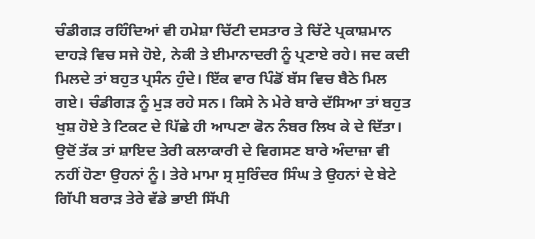ਚੰਡੀਗੜ ਰਹਿੰਦਿਆਂ ਵੀ ਹਮੇਸ਼ਾ ਚਿੱਟੀ ਦਸਤਾਰ ਤੇ ਚਿੱਟੇ ਪ੍ਰਕਾਸ਼ਮਾਨ ਦਾਹੜੇ ਵਿਚ ਸਜੇ ਹੋਏ, ਨੇਕੀ ਤੇ ਈਮਾਨਾਦਰੀ ਨੂੰ ਪ੍ਰਣਾਏ ਰਹੇ। ਜਦ ਕਦੀ ਮਿਲਦੇ ਤਾਂ ਬਹੁਤ ਪ੍ਰਸੰਨ ਹੁੰਦੇ। ਇੱਕ ਵਾਰ ਪਿੰਡੋਂ ਬੱਸ ਵਿਚ ਬੈਠੇ ਮਿਲ ਗਏ। ਚੰਡੀਗੜ ਨੂੰ ਮੁੜ ਰਹੇ ਸਨ। ਕਿਸੇ ਨੇ ਮੇਰੇ ਬਾਰੇ ਦੱਸਿਆ ਤਾਂ ਬਹੁਤ ਖੁਸ਼ ਹੋਏ ਤੇ ਟਿਕਟ ਦੇ ਪਿੱਛੇ ਹੀ ਆਪਣਾ ਫੋਨ ਨੰਬਰ ਲਿਖ ਕੇ ਦੇ ਦਿੱਤਾ। ਉਦੋਂ ਤੱਕ ਤਾਂ ਸ਼ਾਇਦ ਤੇਰੀ ਕਲਾਕਾਰੀ ਦੇ ਵਿਗਸਣ ਬਾਰੇ ਅੰਦਾਜ਼ਾ ਵੀ ਨਹੀਂ ਹੋਣਾ ਉਹਨਾਂ ਨੂੰ। ਤੇਰੇ ਮਾਮਾ ਸ੍ਰ ਸੁਰਿੰਦਰ ਸਿੰਘ ਤੇ ਉਹਨਾਂ ਦੇ ਬੇਟੇ ਗਿੱਪੀ ਬਰਾੜ ਤੇਰੇ ਵੱਡੇ ਭਾਈ ਸਿੱਪੀ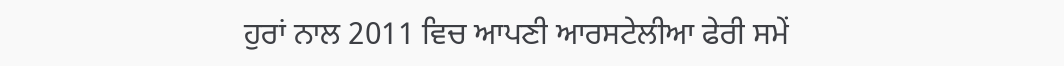ਹੁਰਾਂ ਨਾਲ 2011 ਵਿਚ ਆਪਣੀ ਆਰਸਟੇਲੀਆ ਫੇਰੀ ਸਮੇਂ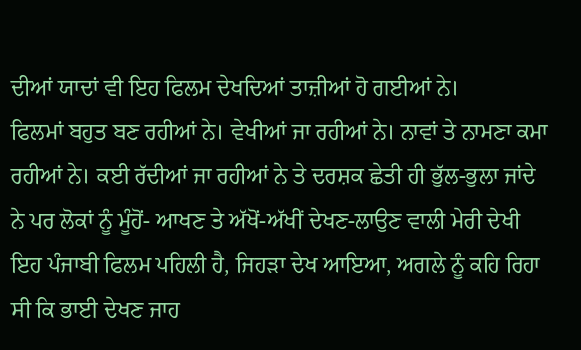ਦੀਆਂ ਯਾਦਾਂ ਵੀ ਇਹ ਫਿਲਮ ਦੇਖਦਿਆਂ ਤਾਜ਼ੀਆਂ ਹੋ ਗਈਆਂ ਨੇ।
ਫਿਲਮਾਂ ਬਹੁਤ ਬਣ ਰਹੀਆਂ ਨੇ। ਵੇਖੀਆਂ ਜਾ ਰਹੀਆਂ ਨੇ। ਨਾਵਾਂ ਤੇ ਨਾਮਣਾ ਕਮਾ ਰਹੀਆਂ ਨੇ। ਕਈ ਰੱਦੀਆਂ ਜਾ ਰਹੀਆਂ ਨੇ ਤੇ ਦਰਸ਼ਕ ਛੇਤੀ ਹੀ ਭੁੱਲ-ਭੁਲਾ ਜਾਂਦੇ ਨੇ ਪਰ ਲੋਕਾਂ ਨੂੰ ਮੂੰਹੋਂ- ਆਖਣ ਤੇ ਅੱਖੋਂ-ਅੱਖੀਂ ਦੇਖਣ-ਲਾਉਣ ਵਾਲੀ ਮੇਰੀ ਦੇਖੀ ਇਹ ਪੰਜਾਬੀ ਫਿਲਮ ਪਹਿਲੀ ਹੈ, ਜਿਹੜਾ ਦੇਖ ਆਇਆ, ਅਗਲੇ ਨੂੰ ਕਹਿ ਰਿਹਾ ਸੀ ਕਿ ਭਾਈ ਦੇਖਣ ਜਾਹ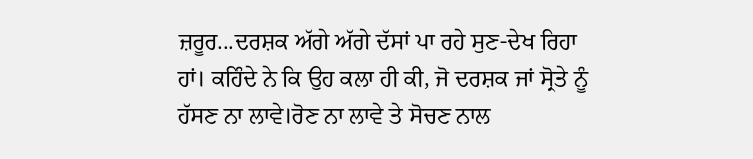ਜ਼ਰੂਰ...ਦਰਸ਼ਕ ਅੱਗੇ ਅੱਗੇ ਦੱਸਾਂ ਪਾ ਰਹੇ ਸੁਣ-ਦੇਖ ਰਿਹਾ ਹਾਂ। ਕਹਿੰਦੇ ਨੇ ਕਿ ਉਹ ਕਲਾ ਹੀ ਕੀ, ਜੋ ਦਰਸ਼ਕ ਜਾਂ ਸ੍ਰੋਤੇ ਨੂੰ ਹੱਸਣ ਨਾ ਲਾਵੇ।ਰੋਣ ਨਾ ਲਾਵੇ ਤੇ ਸੋਚਣ ਨਾਲ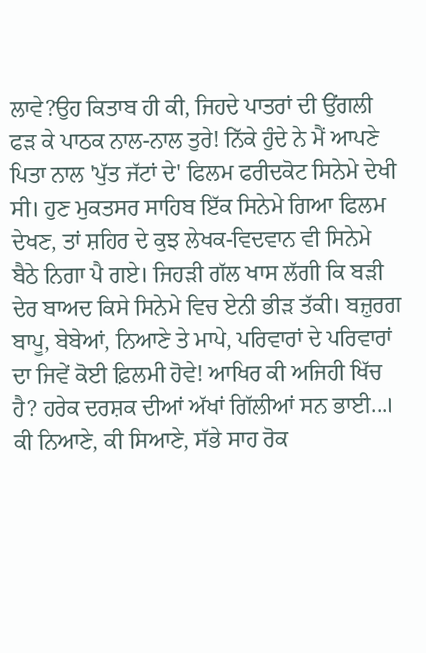ਲਾਵੇ?ਉਹ ਕਿਤਾਬ ਹੀ ਕੀ, ਜਿਹਦੇ ਪਾਤਰਾਂ ਦੀ ਉਂਗਲੀ ਫੜ ਕੇ ਪਾਠਕ ਨਾਲ-ਨਾਲ ਤੁਰੇ! ਨਿੱਕੇ ਹੁੰਦੇ ਨੇ ਮੈਂ ਆਪਣੇ ਪਿਤਾ ਨਾਲ 'ਪੁੱਤ ਜੱਟਾਂ ਦੇ' ਫਿਲਮ ਫਰੀਦਕੋਟ ਸਿਨੇਮੇ ਦੇਖੀ ਸੀ। ਹੁਣ ਮੁਕਤਸਰ ਸਾਹਿਬ ਇੱਕ ਸਿਨੇਮੇ ਗਿਆ ਫਿਲਮ ਦੇਖਣ, ਤਾਂ ਸ਼ਹਿਰ ਦੇ ਕੁਝ ਲੇਖਕ-ਵਿਦਵਾਨ ਵੀ ਸਿਨੇਮੇ ਬੈਠੇ ਨਿਗਾ ਪੈ ਗਏ। ਜਿਹੜੀ ਗੱਲ ਖਾਸ ਲੱਗੀ ਕਿ ਬੜੀ ਦੇਰ ਬਾਅਦ ਕਿਸੇ ਸਿਨੇਮੇ ਵਿਚ ਏਨੀ ਭੀੜ ਤੱਕੀ। ਬਜ਼ੁਰਗ ਬਾਪੂ, ਬੇਬੇਆਂ, ਨਿਆਣੇ ਤੇ ਮਾਪੇ, ਪਰਿਵਾਰਾਂ ਦੇ ਪਰਿਵਾਰਾਂ ਦਾ ਜਿਵੇਂ ਕੋਈ ਫ਼ਿਲਮੀ ਹੋਵੇ! ਆਖਿਰ ਕੀ ਅਜਿਹੀ ਖਿੱਚ ਹੈ? ਹਰੇਕ ਦਰਸ਼ਕ ਦੀਆਂ ਅੱਖਾਂ ਗਿੱਲੀਆਂ ਸਨ ਭਾਈ...। ਕੀ ਨਿਆਣੇ, ਕੀ ਸਿਆਣੇ, ਸੱਭੇ ਸਾਹ ਰੋਕ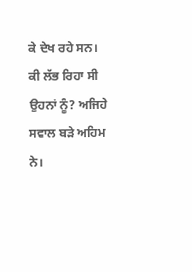ਕੇ ਦੇਖ ਰਹੇ ਸਨ। ਕੀ ਲੱਭ ਰਿਹਾ ਸੀ ਉਹਨਾਂ ਨੂੰ? ਅਜਿਹੇ ਸਵਾਲ ਬੜੇ ਅਹਿਮ ਨੇ।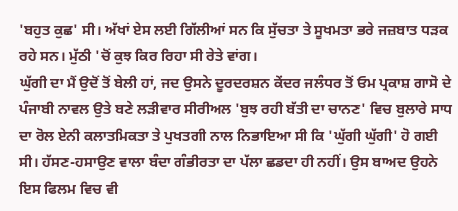'ਬਹੁਤ ਕੁਛ' ਸੀ। ਅੱਖਾਂ ਏਸ ਲਈ ਗਿੱਲੀਆਂ ਸਨ ਕਿ ਸੁੱਚਤਾ ਤੇ ਸੂਖਮਤਾ ਭਰੇ ਜਜ਼ਬਾਤ ਧੜਕ ਰਹੇ ਸਨ। ਮੁੱਠੀ 'ਚੋਂ ਕੁਝ ਕਿਰ ਰਿਹਾ ਸੀ ਰੇਤੇ ਵਾਂਗ।
ਘੁੱਗੀ ਦਾ ਮੈਂ ਉਦੋਂ ਤੋਂ ਬੇਲੀ ਹਾਂ, ਜਦ ਉਸਨੇ ਦੂਰਦਰਸ਼ਨ ਕੇਂਦਰ ਜਲੰਧਰ ਤੋਂ ਓਮ ਪ੍ਰਕਾਸ਼ ਗਾਸੋ ਦੇ ਪੰਜਾਬੀ ਨਾਵਲ ਉਤੇ ਬਣੇ ਲੜੀਵਾਰ ਸੀਰੀਅਲ 'ਬੁਝ ਰਹੀ ਬੱਤੀ ਦਾ ਚਾਨਣ' ਵਿਚ ਬੁਲਾਰੇ ਸਾਧ ਦਾ ਰੋਲ ਏਨੀ ਕਲਾਤਮਿਕਤਾ ਤੇ ਪੁਖਤਗੀ ਨਾਲ ਨਿਭਾਇਆ ਸੀ ਕਿ 'ਘੁੱਗੀ ਘੁੱਗੀ' ਹੋ ਗਈ ਸੀ। ਹੱਸਣ-ਹਸਾਉਣ ਵਾਲਾ ਬੰਦਾ ਗੰਭੀਰਤਾ ਦਾ ਪੱਲਾ ਛਡਦਾ ਹੀ ਨਹੀਂ। ਉਸ ਬਾਅਦ ਉਹਨੇ ਇਸ ਫਿਲਮ ਵਿਚ ਵੀ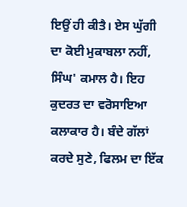ਇਉਂ ਹੀ ਕੀਤੈ। ਏਸ ਘੁੱਗੀ ਦਾ ਕੋਈ ਮੁਕਾਬਲਾ ਨਹੀਂ, ਸਿੰਘ' ਕਮਾਲ ਹੈ। ਇਹ ਕੁਦਰਤ ਦਾ ਵਰੋਸਾਇਆ ਕਲਾਕਾਰ ਹੈ। ਬੰਦੇ ਗੱਲਾਂ ਕਰਦੇ ਸੁਣੇ, ਫਿਲਮ ਦਾ ਇੱਕ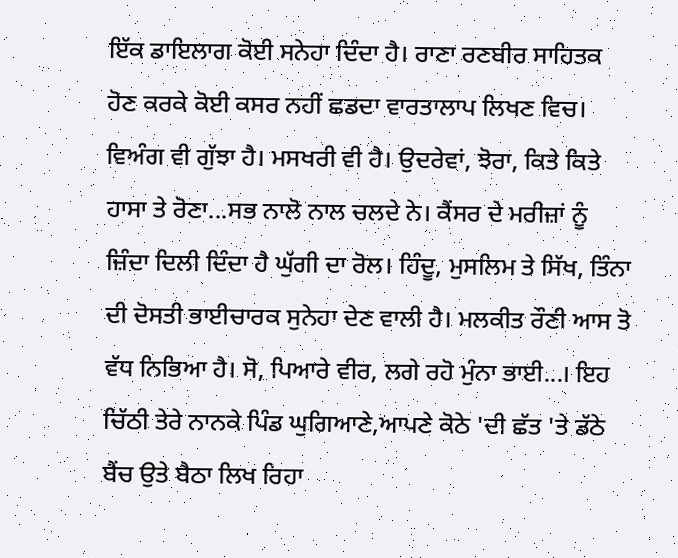ਇੱਕ ਡਾਇਲਾਗ ਕੋਈ ਸਨੇਹਾ ਦਿੰਦਾ ਹੈ। ਰਾਣਾ ਰਣਬੀਰ ਸਾਹਿਤਕ ਹੋਣ ਕਰਕੇ ਕੋਈ ਕਸਰ ਨਹੀਂ ਛਡਦਾ ਵਾਰਤਾਲਾਪ ਲਿਖਣ ਵਿਚ। ਵਿਅੰਗ ਵੀ ਗੁੱਝਾ ਹੈ। ਮਸਖਰੀ ਵੀ ਹੈ। ਉਦਰੇਵਾਂ, ਝੋਰਾ, ਕਿਤੇ ਕਿਤੇ ਹਾਸਾ ਤੇ ਰੋਣਾ...ਸਭ ਨਾਲੋ ਨਾਲ ਚਲਦੇ ਨੇ। ਕੈਂਸਰ ਦੇ ਮਰੀਜ਼ਾਂ ਨੂੰ ਜ਼ਿੰਦਾ ਦਿਲੀ ਦਿੰਦਾ ਹੈ ਘੁੱਗੀ ਦਾ ਰੋਲ। ਹਿੰਦੂ, ਮੁਸਲਿਮ ਤੇ ਸਿੱਖ, ਤਿੰਨਾ ਦੀ ਦੋਸਤੀ ਭਾਈਚਾਰਕ ਸੁਨੇਹਾ ਦੇਣ ਵਾਲੀ ਹੈ। ਮਲਕੀਤ ਰੌਣੀ ਆਸ ਤੋ ਵੱਧ ਨਿਭਿਆ ਹੈ। ਸੋ, ਪਿਆਰੇ ਵੀਰ, ਲਗੇ ਰਹੋ ਮੁੰਨਾ ਭਾਈ...। ਇਹ ਚਿੱਠੀ ਤੇਰੇ ਨਾਨਕੇ ਪਿੰਡ ਘੁਗਿਆਣੇ,ਆਪਣੇ ਕੋਠੇ 'ਦੀ ਛੱਤ 'ਤੇ ਡੱਠੇ ਬੈਂਚ ਉਤੇ ਬੈਠਾ ਲਿਖ ਰਿਹਾ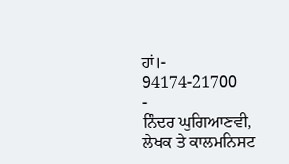ਹਾਂ।-
94174-21700
-
ਨਿੰਦਰ ਘੁਗਿਆਣਵੀ, ਲੇਖਕ ਤੇ ਕਾਲਮਨਿਸਟ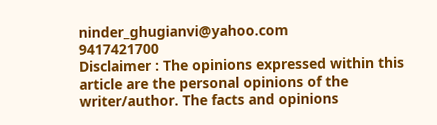ninder_ghugianvi@yahoo.com
9417421700
Disclaimer : The opinions expressed within this article are the personal opinions of the writer/author. The facts and opinions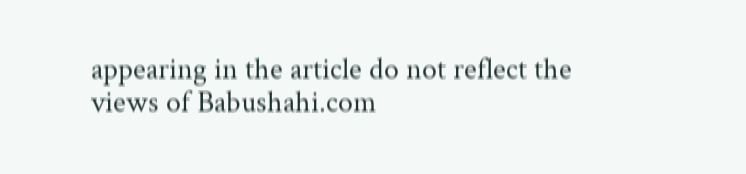appearing in the article do not reflect the views of Babushahi.com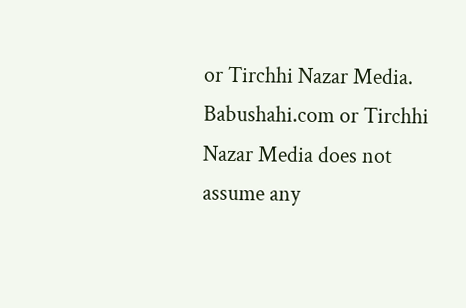or Tirchhi Nazar Media. Babushahi.com or Tirchhi Nazar Media does not assume any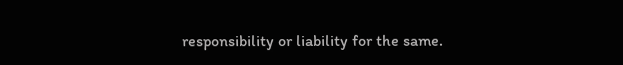responsibility or liability for the same.